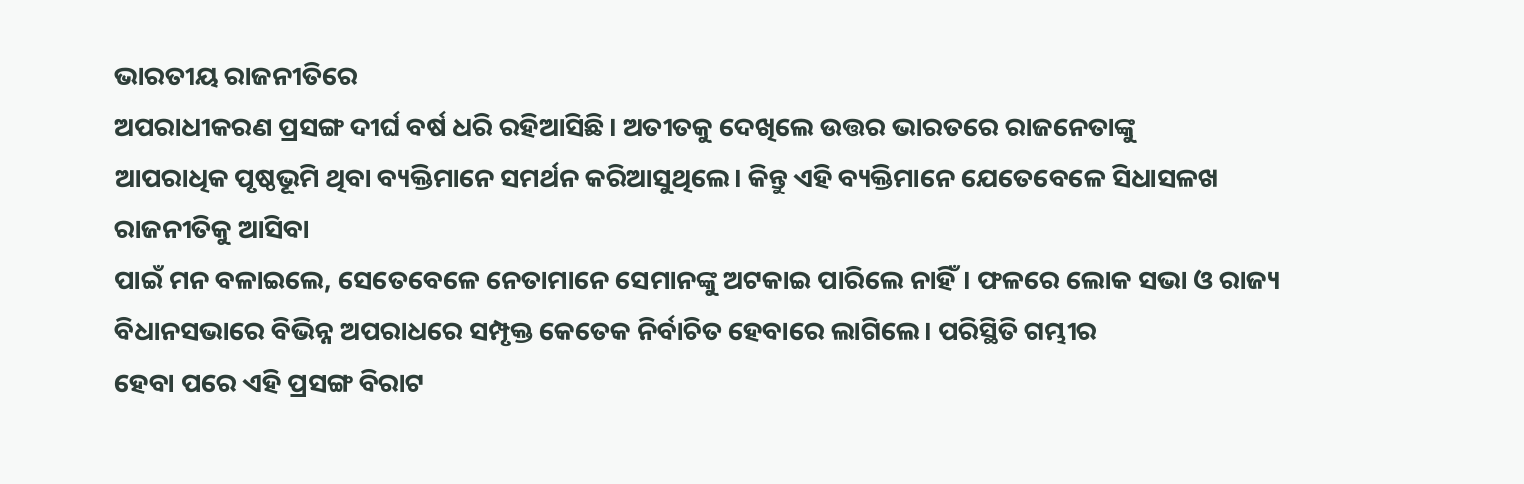ଭାରତୀୟ ରାଜନୀତିରେ
ଅପରାଧୀକରଣ ପ୍ରସଙ୍ଗ ଦୀର୍ଘ ବର୍ଷ ଧରି ରହିଆସିଛି। ଅତୀତକୁ ଦେଖିଲେ ଉତ୍ତର ଭାରତରେ ରାଜନେତାଙ୍କୁ
ଆପରାଧିକ ପୃଷ୍ଠଭୂମି ଥିବା ବ୍ୟକ୍ତିମାନେ ସମର୍ଥନ କରିଆସୁଥିଲେ। କିନ୍ତୁ ଏହି ବ୍ୟକ୍ତିମାନେ ଯେତେବେଳେ ସିଧାସଳଖ ରାଜନୀତିକୁ ଆସିବା
ପାଇଁ ମନ ବଳାଇଲେ, ସେତେବେଳେ ନେତାମାନେ ସେମାନଙ୍କୁ ଅଟକାଇ ପାରିଲେ ନାହିଁ। ଫଳରେ ଲୋକ ସଭା ଓ ରାଜ୍ୟ
ବିଧାନସଭାରେ ବିଭିନ୍ନ ଅପରାଧରେ ସମ୍ପୃକ୍ତ କେତେକ ନିର୍ବାଚିତ ହେବାରେ ଲାଗିଲେ। ପରିସ୍ଥିତି ଗମ୍ଭୀର
ହେବା ପରେ ଏହି ପ୍ରସଙ୍ଗ ବିରାଟ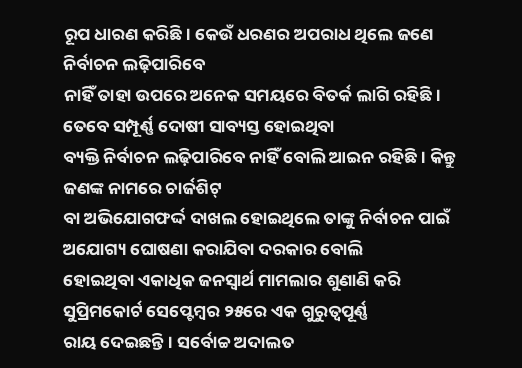ରୂପ ଧାରଣ କରିଛି। କେଉଁ ଧରଣର ଅପରାଧ ଥିଲେ ଜଣେ ନିର୍ବାଚନ ଲଢ଼ିପାରିବେ
ନାହିଁ ତାହା ଉପରେ ଅନେକ ସମୟରେ ବିତର୍କ ଲାଗି ରହିଛି। ତେବେ ସମ୍ପୂର୍ଣ୍ଣ ଦୋଷୀ ସାବ୍ୟସ୍ତ ହୋଇଥିବା
ବ୍ୟକ୍ତି ନିର୍ବାଚନ ଲଢ଼ିପାରିବେ ନାହିଁ ବୋଲି ଆଇନ ରହିଛି। କିନ୍ତୁ ଜଣଙ୍କ ନାମରେ ଚାର୍ଜଶିଟ୍
ବା ଅଭିଯୋଗଫର୍ଦ୍ଦ ଦାଖଲ ହୋଇଥିଲେ ତାଙ୍କୁ ନିର୍ବାଚନ ପାଇଁ ଅଯୋଗ୍ୟ ଘୋଷଣା କରାଯିବା ଦରକାର ବୋଲି
ହୋଇଥିବା ଏକାଧିକ ଜନସ୍ବାର୍ଥ ମାମଲାର ଶୁଣାଣି କରି ସୁପ୍ରିମକୋର୍ଟ ସେପ୍ଟେମ୍ବର ୨୫ରେ ଏକ ଗୁରୁତ୍ୱପୂର୍ଣ୍ଣ
ରାୟ ଦେଇଛନ୍ତି। ସର୍ବୋଚ୍ଚ ଅଦାଲତ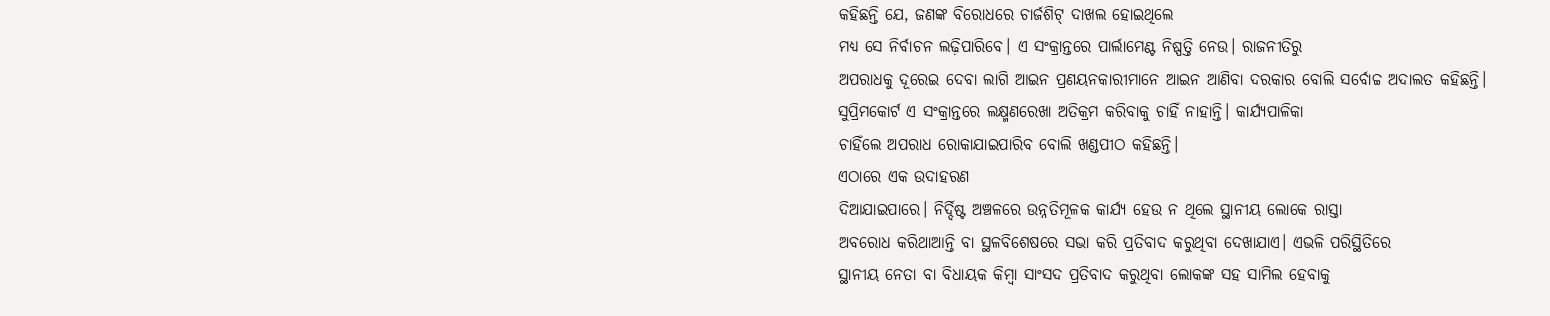କହିଛନ୍ତି ଯେ, ଜଣଙ୍କ ବିରୋଧରେ ଚାର୍ଜଶିଟ୍ ଦାଖଲ ହୋଇଥିଲେ
ମଧ୍ୟ ସେ ନିର୍ବାଚନ ଲଢ଼ିପାରିବେ। ଏ ସଂକ୍ରାନ୍ତରେ ପାର୍ଲାମେଣ୍ଟ ନିଷ୍ପତ୍ତି ନେଉ। ରାଜନୀତିରୁ
ଅପରାଧକୁ ଦୂରେଇ ଦେବା ଲାଗି ଆଇନ ପ୍ରଣୟନକାରୀମାନେ ଆଇନ ଆଣିବା ଦରକାର ବୋଲି ସର୍ବୋଚ୍ଚ ଅଦାଲତ କହିଛନ୍ତି।
ସୁପ୍ରିମକୋର୍ଟ ଏ ସଂକ୍ରାନ୍ତରେ ଲକ୍ଷ୍ମଣରେଖା ଅତିକ୍ରମ କରିବାକୁ ଚାହିଁ ନାହାନ୍ତି। କାର୍ଯ୍ୟପାଳିକା
ଚାହିଁଲେ ଅପରାଧ ରୋକାଯାଇପାରିବ ବୋଲି ଖଣ୍ଡପୀଠ କହିଛନ୍ତି।
ଏଠାରେ ଏକ ଉଦାହରଣ
ଦିଆଯାଇପାରେ। ନିର୍ଦ୍ଦିଷ୍ଟ ଅଞ୍ଚଳରେ ଉନ୍ନତିମୂଳକ କାର୍ଯ୍ୟ ହେଉ ନ ଥିଲେ ସ୍ଥାନୀୟ ଲୋକେ ରାସ୍ତା
ଅବରୋଧ କରିଥାଆନ୍ତି ବା ସ୍ଥଳବିଶେଷରେ ସଭା କରି ପ୍ରତିବାଦ କରୁଥିବା ଦେଖାଯାଏ। ଏଭଳି ପରିସ୍ଥିତିରେ
ସ୍ଥାନୀୟ ନେତା ବା ବିଧାୟକ କିମ୍ବା ସାଂସଦ ପ୍ରତିବାଦ କରୁଥିବା ଲୋକଙ୍କ ସହ ସାମିଲ ହେବାକୁ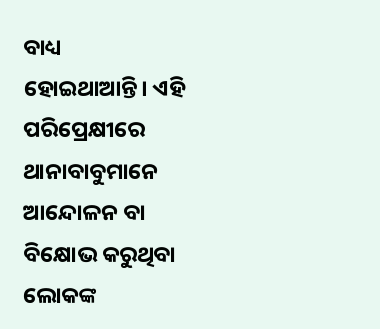ବାଧ୍ୟ
ହୋଇଥାଆନ୍ତି। ଏହି ପରିପ୍ରେକ୍ଷୀରେ ଥାନାବାବୁମାନେ ଆନ୍ଦୋଳନ ବା ବିକ୍ଷୋଭ କରୁଥିବା ଲୋକଙ୍କ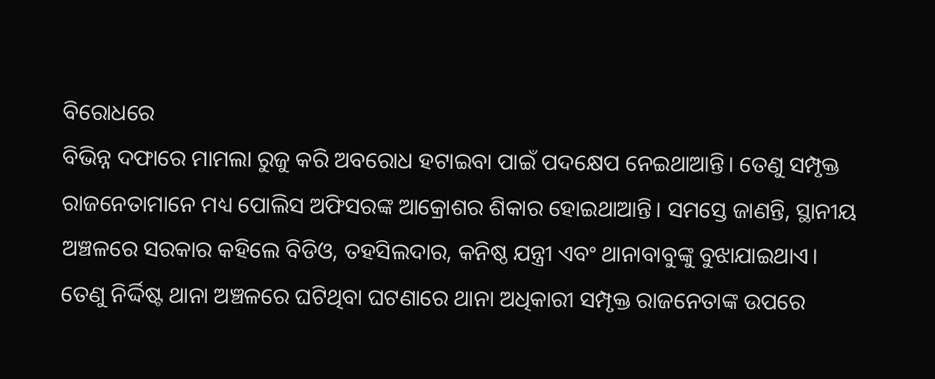ବିରୋଧରେ
ବିଭିନ୍ନ ଦଫାରେ ମାମଲା ରୁଜୁ କରି ଅବରୋଧ ହଟାଇବା ପାଇଁ ପଦକ୍ଷେପ ନେଇଥାଆନ୍ତି। ତେଣୁ ସମ୍ପୃକ୍ତ
ରାଜନେତାମାନେ ମଧ୍ୟ ପୋଲିସ ଅଫିସରଙ୍କ ଆକ୍ରୋଶର ଶିକାର ହୋଇଥାଆନ୍ତି। ସମସ୍ତେ ଜାଣନ୍ତି, ସ୍ଥାନୀୟ
ଅଞ୍ଚଳରେ ସରକାର କହିଲେ ବିଡିଓ, ତହସିଲଦାର, କନିଷ୍ଠ ଯନ୍ତ୍ରୀ ଏବଂ ଥାନାବାବୁଙ୍କୁ ବୁଝାଯାଇଥାଏ।
ତେଣୁ ନିର୍ଦ୍ଦିଷ୍ଟ ଥାନା ଅଞ୍ଚଳରେ ଘଟିଥିବା ଘଟଣାରେ ଥାନା ଅଧିକାରୀ ସମ୍ପୃକ୍ତ ରାଜନେତାଙ୍କ ଉପରେ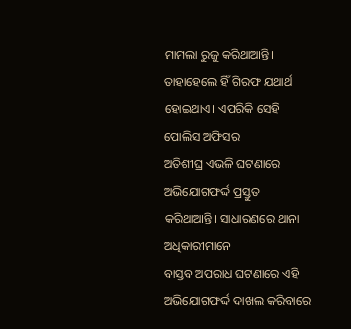ମାମଲା ରୁଜୁ କରିଥାଆନ୍ତି। ତାହାହେଲେ ହିଁ ଗିରଫ ଯଥାର୍ଥ ହୋଇଥାଏ। ଏପରିକି ସେହି ପୋଲିସ ଅଫିସର
ଅତିଶୀଘ୍ର ଏଭଳି ଘଟଣାରେ ଅଭିଯୋଗଫର୍ଦ୍ଦ ପ୍ରସ୍ତୁତ କରିଥାଆନ୍ତି। ସାଧାରଣରେ ଥାନା ଅଧିକାରୀମାନେ
ବାସ୍ତବ ଅପରାଧ ଘଟଣାରେ ଏହି ଅଭିଯୋଗଫର୍ଦ୍ଦ ଦାଖଲ କରିବାରେ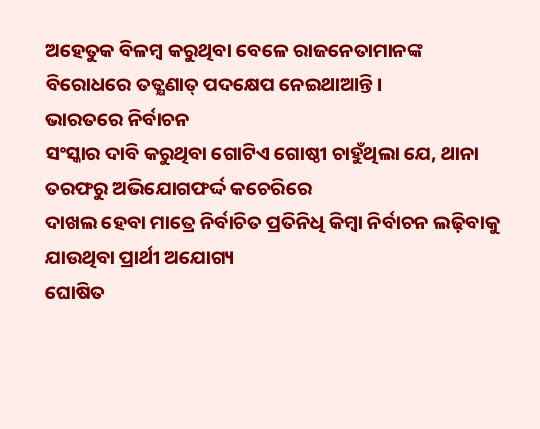ଅହେତୁକ ବିଳମ୍ବ କରୁଥିବା ବେଳେ ରାଜନେତାମାନଙ୍କ
ବିରୋଧରେ ତତ୍କ୍ଷଣାତ୍ ପଦକ୍ଷେପ ନେଇଥାଆନ୍ତି।
ଭାରତରେ ନିର୍ବାଚନ
ସଂସ୍କାର ଦାବି କରୁଥିବା ଗୋଟିଏ ଗୋଷ୍ଠୀ ଚାହୁଁଥିଲା ଯେ, ଥାନା ତରଫରୁ ଅଭିଯୋଗଫର୍ଦ୍ଦ କଚେରିରେ
ଦାଖଲ ହେବା ମାତ୍ରେ ନିର୍ବାଚିତ ପ୍ରତିନିଧି କିମ୍ବା ନିର୍ବାଚନ ଲଢ଼ିବାକୁ ଯାଉଥିବା ପ୍ରାର୍ଥୀ ଅଯୋଗ୍ୟ
ଘୋଷିତ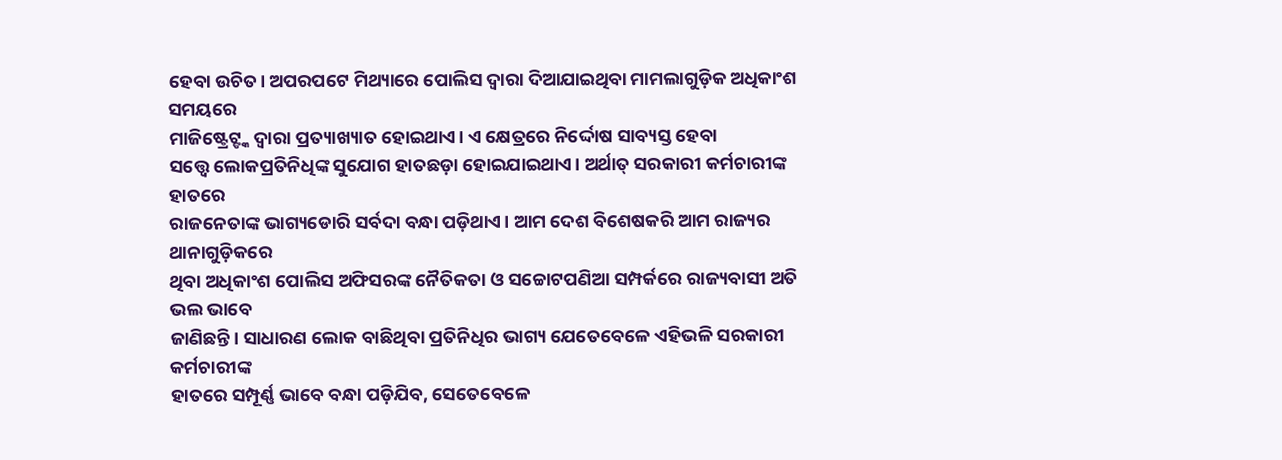ହେବା ଉଚିତ। ଅପରପଟେ ମିଥ୍ୟାରେ ପୋଲିସ ଦ୍ୱାରା ଦିଆଯାଇଥିବା ମାମଲାଗୁଡ଼ିକ ଅଧିକାଂଶ ସମୟରେ
ମାଜିଷ୍ଟ୍ରେଟ୍ଙ୍କ ଦ୍ୱାରା ପ୍ରତ୍ୟାଖ୍ୟାତ ହୋଇଥାଏ। ଏ କ୍ଷେତ୍ରରେ ନିର୍ଦ୍ଦୋଷ ସାବ୍ୟସ୍ତ ହେବା
ସତ୍ତ୍ୱେ ଲୋକପ୍ରତିନିଧିଙ୍କ ସୁଯୋଗ ହାତଛଡ଼ା ହୋଇଯାଇଥାଏ। ଅର୍ଥାତ୍ ସରକାରୀ କର୍ମଚାରୀଙ୍କ ହାତରେ
ରାଜନେତାଙ୍କ ଭାଗ୍ୟଡୋରି ସର୍ବଦା ବନ୍ଧା ପଡ଼ିଥାଏ। ଆମ ଦେଶ ବିଶେଷକରି ଆମ ରାଜ୍ୟର ଥାନାଗୁଡ଼ିକରେ
ଥିବା ଅଧିକାଂଶ ପୋଲିସ ଅଫିସରଙ୍କ ନୈତିକତା ଓ ସଚ୍ଚୋଟପଣିଆ ସମ୍ପର୍କରେ ରାଜ୍ୟବାସୀ ଅତି ଭଲ ଭାବେ
ଜାଣିଛନ୍ତି। ସାଧାରଣ ଲୋକ ବାଛିଥିବା ପ୍ରତିନିଧିର ଭାଗ୍ୟ ଯେତେବେଳେ ଏହିଭଳି ସରକାରୀ କର୍ମଚାରୀଙ୍କ
ହାତରେ ସମ୍ପୂର୍ଣ୍ଣ ଭାବେ ବନ୍ଧା ପଡ଼ିଯିବ, ସେତେବେଳେ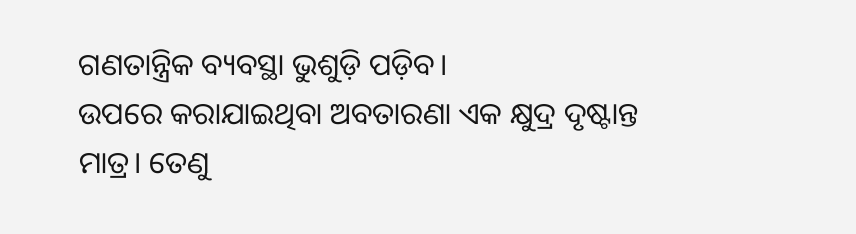ଗଣତାନ୍ତ୍ରିକ ବ୍ୟବସ୍ଥା ଭୁଶୁଡ଼ି ପଡ଼ିବ।
ଉପରେ କରାଯାଇଥିବା ଅବତାରଣା ଏକ କ୍ଷୁଦ୍ର ଦୃଷ୍ଟାନ୍ତ ମାତ୍ର। ତେଣୁ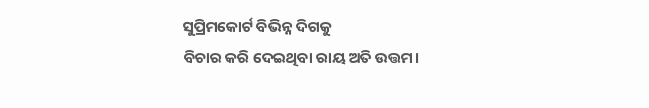ସୁପ୍ରିମକୋର୍ଟ ବିଭିନ୍ନ ଦିଗକୁ
ବିଚାର କରି ଦେଇଥିବା ରାୟ ଅତି ଉତ୍ତମ।